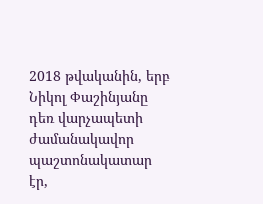2018 թվականին, երբ Նիկոլ Փաշինյանը դեռ վարչապետի ժամանակավոր պաշտոնակատար էր,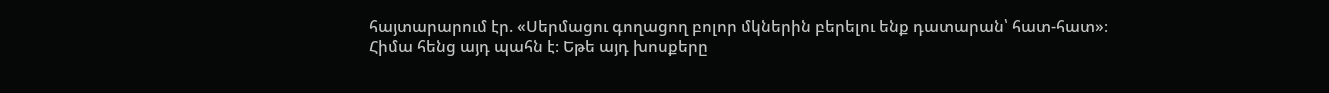հայտարարում էր. «Սերմացու գողացող բոլոր մկներին բերելու ենք դատարան՝ հատ-հատ»։
Հիմա հենց այդ պահն է։ Եթե այդ խոսքերը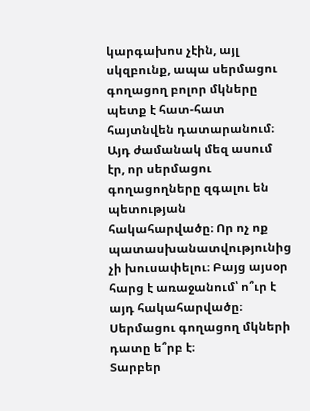կարգախոս չէին, այլ սկզբունք, ապա սերմացու գողացող բոլոր մկները պետք է հատ-հատ հայտնվեն դատարանում։
Այդ ժամանակ մեզ ասում էր, որ սերմացու գողացողները զգալու են պետության հակահարվածը։ Որ ոչ ոք պատասխանատվությունից չի խուսափելու։ Բայց այսօր հարց է առաջանում՝ ո՞ւր է այդ հակահարվածը։ Սերմացու գողացող մկների դատը ե՞րբ է։
Տարբեր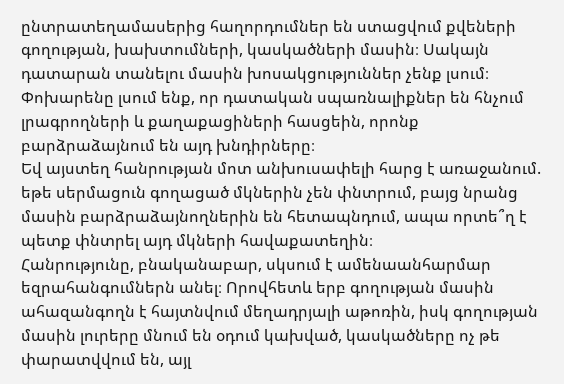ընտրատեղամասերից հաղորդումներ են ստացվում քվեների գողության, խախտումների, կասկածների մասին։ Սակայն դատարան տանելու մասին խոսակցություններ չենք լսում։ Փոխարենը լսում ենք, որ դատական սպառնալիքներ են հնչում լրագրողների և քաղաքացիների հասցեին, որոնք բարձրաձայնում են այդ խնդիրները։
Եվ այստեղ հանրության մոտ անխուսափելի հարց է առաջանում. եթե սերմացուն գողացած մկներին չեն փնտրում, բայց նրանց մասին բարձրաձայնողներին են հետապնդում, ապա որտե՞ղ է պետք փնտրել այդ մկների հավաքատեղին։
Հանրությունը, բնականաբար, սկսում է ամենաանհարմար եզրահանգումներն անել։ Որովհետև երբ գողության մասին ահազանգողն է հայտնվում մեղադրյալի աթոռին, իսկ գողության մասին լուրերը մնում են օդում կախված, կասկածները ոչ թե փարատվվում են, այլ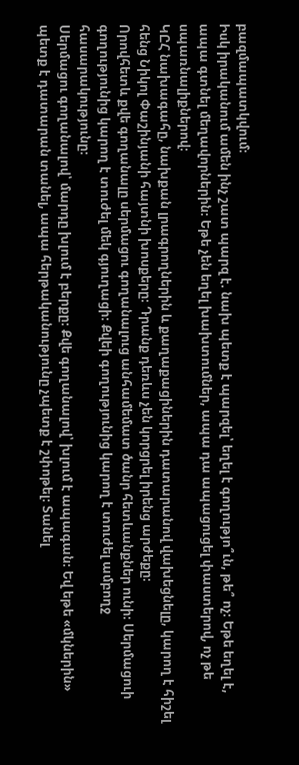բազմապատկվում։
Իսկ իրականում ամեն ինչ շատ պարզ է. նախ պետք է պարզել՝ եղել է գողությո՞ւն, թե՞ ոչ։ Եթե եղել է, ապա գտնել մեղավորներին։ Եթե չեն եղել խախտումներ, ապա դա ապացուցել փաստերով, ոչ թե սպառնալիքներով։
ԿԸՀ նախագահը, նախքան լրագրողներին և քաղաքացիներին դատարանով վախեցնելը, կարող է հիշել հենց Նիկոլ Փաշինյանի հայտնի խոսքերը։ Դրանք դեռևս չեն կորցրել իրենց արժեքը։
Որովհետև քվե գողանալը սերմացու գողանալուց անհամեմատ ծանր հետևանքներ ունի։ Սերմացուի գողությունից կարող է տուժել մեկ գյուղացի։ Քվեի գողությունից կարող է տուժել ամբողջ հասարակությունը։
Սերմացու գողանալով՝ մարդը խլում է բերքը։ Քվե գողանալով՝ խլում է ապագան։ Եվ եթե «մկներին» պետք է դատարան տանել, ապա հերթականությունը չպետք է շփոթել։ Տանել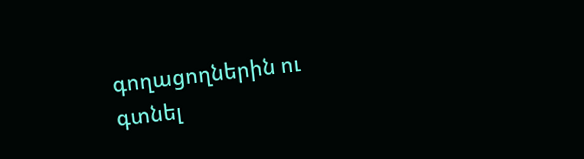գողացողներին ու գտնել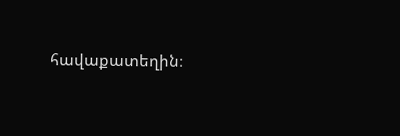հավաքատեղին։